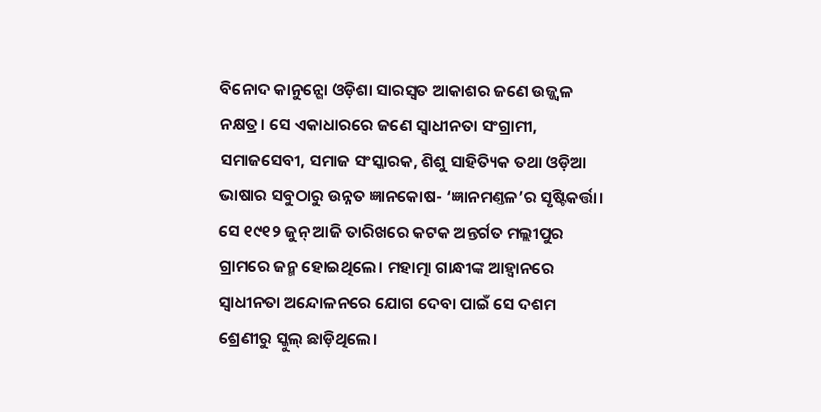ବିନୋଦ କାନୁନ୍ଗୋ ଓଡ଼ିଶା ସାରସ୍ବତ ଆକାଶର ଜଣେ ଉଜ୍ଜ୍ବଳ ନକ୍ଷତ୍ର। ସେ ଏକାଧାରରେ ଜଣେ ସ୍ବାଧୀନତା ସଂଗ୍ରାମୀ, ସମାଜସେବୀ, ସମାଜ ସଂସ୍କାରକ, ଶିଶୁ ସାହିତ୍ୟିକ ତଥା ଓଡ଼ିଆ ଭାଷାର ସବୁଠାରୁ ଉନ୍ନତ ଜ୍ଞାନକୋଷ- ‘ଜ୍ଞାନମଣ୍ତଳ’ର ସୃଷ୍ଟିକର୍ତ୍ତା। ସେ ୧୯୧୨ ଜୁନ୍ ଆଜି ତାରିଖରେ କଟକ ଅନ୍ତର୍ଗତ ମଲ୍ଲୀପୁର ଗ୍ରାମରେ ଜନ୍ମ ହୋଇଥିଲେ। ମହାତ୍ମା ଗାନ୍ଧୀଙ୍କ ଆହ୍ବାନରେ ସ୍ବାଧୀନତା ଅନ୍ଦୋଳନରେ ଯୋଗ ଦେବା ପାଇଁ ସେ ଦଶମ ଶ୍ରେଣୀରୁ ସ୍କୁଲ୍ ଛାଡ଼ିଥିଲେ।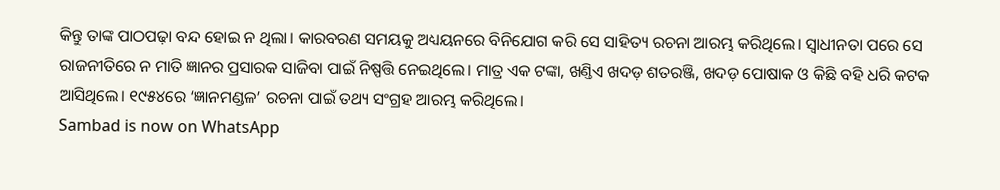କିନ୍ତୁ ତାଙ୍କ ପାଠପଢ଼ା ବନ୍ଦ ହୋଇ ନ ଥିଲା। କାରବରଣ ସମୟକୁ ଅଧ୍ୟୟନରେ ବିନିଯୋଗ କରି ସେ ସାହିତ୍ୟ ରଚନା ଆରମ୍ଭ କରିଥିଲେ। ସ୍ବାଧୀନତା ପରେ ସେ ରାଜନୀତିରେ ନ ମାତି ଜ୍ଞାନର ପ୍ରସାରକ ସାଜିବା ପାଇଁ ନିଷ୍ପତ୍ତି ନେଇଥିଲେ। ମାତ୍ର ଏକ ଟଙ୍କା, ଖଣ୍ତିଏ ଖଦଡ଼ ଶତରଞ୍ଜି, ଖଦଡ଼ ପୋଷାକ ଓ କିଛି ବହି ଧରି କଟକ ଆସିଥିଲେ। ୧୯୫୪ରେ ‘ଜ୍ଞାନମଣ୍ଡଳ’ ରଚନା ପାଇଁ ତଥ୍ୟ ସଂଗ୍ରହ ଆରମ୍ଭ କରିଥିଲେ।
Sambad is now on WhatsApp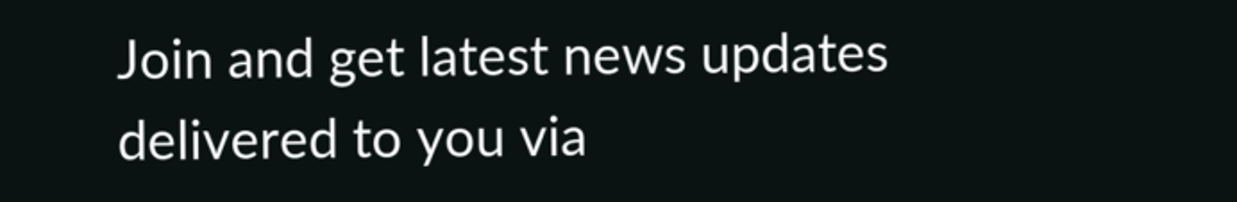Join and get latest news updates delivered to you via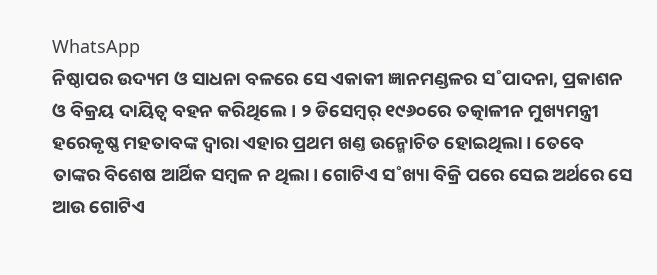WhatsApp
ନିଷ୍ଠାପର ଉଦ୍ୟମ ଓ ସାଧନା ବଳରେ ସେ ଏକାକୀ ଜ୍ଞାନମଣ୍ଡଳର ସ˚ପାଦନା, ପ୍ରକାଶନ ଓ ବିକ୍ରୟ ଦାୟିତ୍ବ ବହନ କରିଥିଲେ। ୨ ଡିସେମ୍ବର୍ ୧୯୬୦ରେ ତତ୍କାଳୀନ ମୁଖ୍ୟମନ୍ତ୍ରୀ ହରେକୃଷ୍ଣ ମହତାବଙ୍କ ଦ୍ବାରା ଏହାର ପ୍ରଥମ ଖଣ୍ତ ଉନ୍ମୋଚିତ ହୋଇଥିଲା। ତେବେ ତାଙ୍କର ବିଶେଷ ଆର୍ଥିକ ସମ୍ବଳ ନ ଥିଲା। ଗୋଟିଏ ସ˚ଖ୍ୟା ବିକ୍ରି ପରେ ସେଇ ଅର୍ଥରେ ସେ ଆଉ ଗୋଟିଏ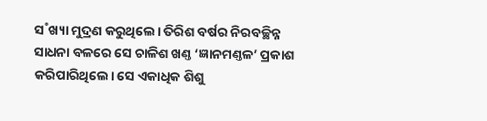ସ˚ଖ୍ୟା ମୁଦ୍ରଣ କରୁଥିଲେ। ତିରିଶ ବର୍ଷର ନିରବଚ୍ଛିନ୍ନ ସାଧନା ବଳରେ ସେ ଚାଳିଶ ଖଣ୍ତ ‘ଜ୍ଞାନମଣ୍ତଳ’ ପ୍ରକାଶ କରିପାରିଥିଲେ। ସେ ଏକାଧିକ ଶିଶୁ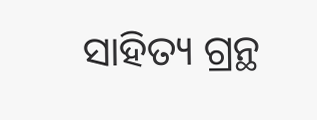ସାହିତ୍ୟ ଗ୍ରନ୍ଥ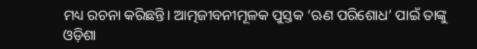ମଧ୍ୟ ରଚନା କରିଛନ୍ତି। ଆତ୍ମଜୀବନୀମୂଳକ ପୁସ୍ତକ ‘ଋଣ ପରିଶୋଧ’ ପାଇଁ ତାଙ୍କୁ ଓଡ଼ିଶା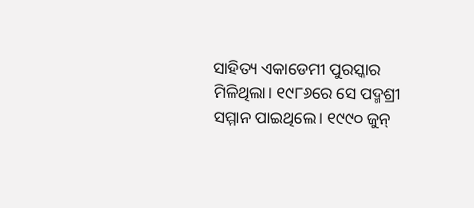ସାହିତ୍ୟ ଏକାଡେମୀ ପୁରସ୍କାର ମିଳିଥିଲା। ୧୯୮୬ରେ ସେ ପଦ୍ମଶ୍ରୀ ସମ୍ମାନ ପାଇଥିଲେ। ୧୯୯୦ ଜୁନ୍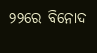୨୨ରେ ବିନୋଦ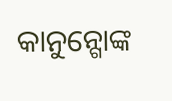କାନୁନ୍ଗୋଙ୍କ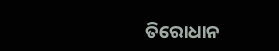ତିରୋଧାନ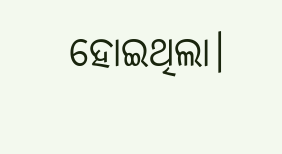ହୋଇଥିଲା।